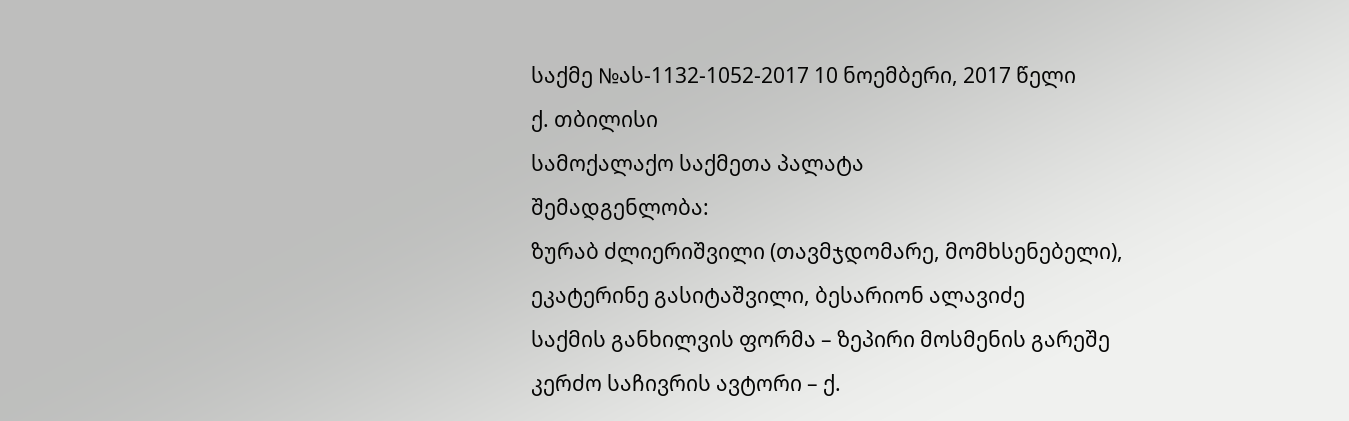საქმე №ას-1132-1052-2017 10 ნოემბერი, 2017 წელი
ქ. თბილისი
სამოქალაქო საქმეთა პალატა
შემადგენლობა:
ზურაბ ძლიერიშვილი (თავმჯდომარე, მომხსენებელი),
ეკატერინე გასიტაშვილი, ბესარიონ ალავიძე
საქმის განხილვის ფორმა – ზეპირი მოსმენის გარეშე
კერძო საჩივრის ავტორი – ქ.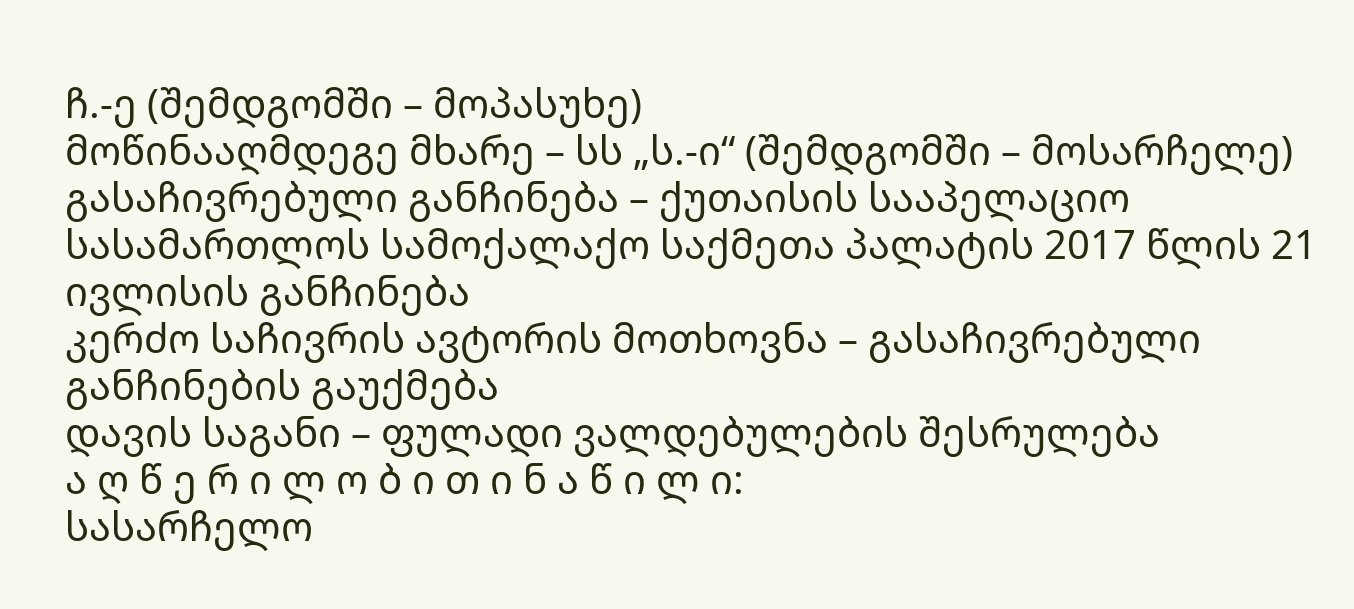ჩ.-ე (შემდგომში – მოპასუხე)
მოწინააღმდეგე მხარე – სს „ს.-ი“ (შემდგომში – მოსარჩელე)
გასაჩივრებული განჩინება – ქუთაისის სააპელაციო სასამართლოს სამოქალაქო საქმეთა პალატის 2017 წლის 21 ივლისის განჩინება
კერძო საჩივრის ავტორის მოთხოვნა – გასაჩივრებული განჩინების გაუქმება
დავის საგანი – ფულადი ვალდებულების შესრულება
ა ღ წ ე რ ი ლ ო ბ ი თ ი ნ ა წ ი ლ ი:
სასარჩელო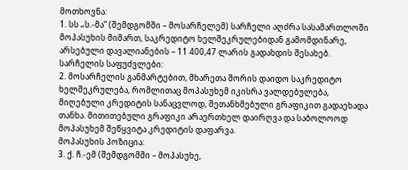მოთხოვნა:
1. სს „ს.-მა“ (შემდგომში – მოსარჩელემ) სარჩელი აღძრა სასამართლოში მოპასუხის მიმართ, საკრედიტო ხელშეკრულებიდან გამომდინარე, არსებული დავალიანების – 11 400,47 ლარის გადახდის შესახებ.
სარჩელის საფუძვლები:
2. მოსარჩელის განმარტებით, მხარეთა შორის დაიდო საკრედიტო ხელშეკრულება, რომლითაც მოპასუხემ იკისრა ვალდებულება, მიღებული კრედიტის სანაცვლოდ, შეთანხმებული გრაფიკით გადაეხადა თანხა. მითითებული გრაფიკი არაერთხელ დაირღვა და საბოლოოდ მოპასუხემ შეწყვიტა კრედიტის დაფარვა.
მოპასუხის პოზიცია:
3. ქ. ჩ.-ემ (შემდგომში – მოპასუხე,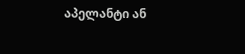აპელანტი ან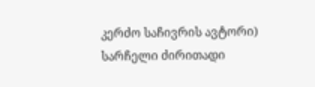კერძო საჩივრის ავტორი) სარჩელი ძირითადი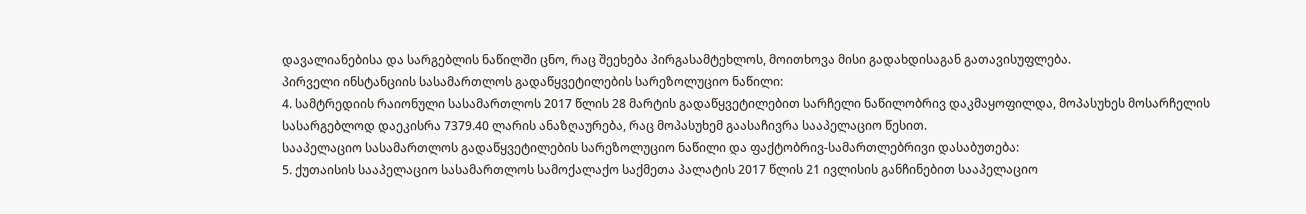დავალიანებისა და სარგებლის ნაწილში ცნო, რაც შეეხება პირგასამტეხლოს, მოითხოვა მისი გადახდისაგან გათავისუფლება.
პირველი ინსტანციის სასამართლოს გადაწყვეტილების სარეზოლუციო ნაწილი:
4. სამტრედიის რაიონული სასამართლოს 2017 წლის 28 მარტის გადაწყვეტილებით სარჩელი ნაწილობრივ დაკმაყოფილდა, მოპასუხეს მოსარჩელის სასარგებლოდ დაეკისრა 7379.40 ლარის ანაზღაურება, რაც მოპასუხემ გაასაჩივრა სააპელაციო წესით.
სააპელაციო სასამართლოს გადაწყვეტილების სარეზოლუციო ნაწილი და ფაქტობრივ-სამართლებრივი დასაბუთება:
5. ქუთაისის სააპელაციო სასამართლოს სამოქალაქო საქმეთა პალატის 2017 წლის 21 ივლისის განჩინებით სააპელაციო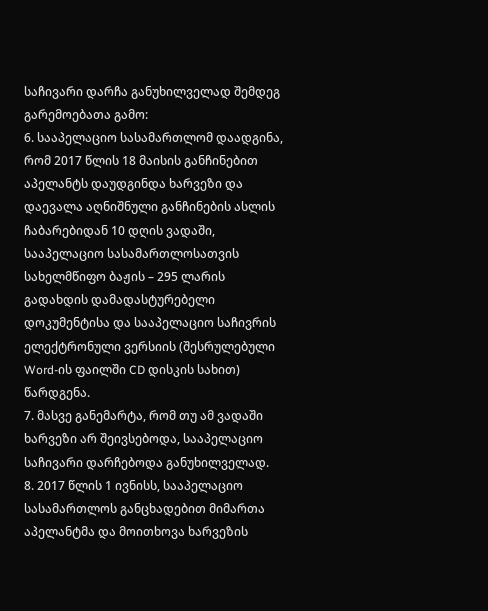საჩივარი დარჩა განუხილველად შემდეგ გარემოებათა გამო:
6. სააპელაციო სასამართლომ დაადგინა, რომ 2017 წლის 18 მაისის განჩინებით აპელანტს დაუდგინდა ხარვეზი და დაევალა აღნიშნული განჩინების ასლის ჩაბარებიდან 10 დღის ვადაში, სააპელაციო სასამართლოსათვის სახელმწიფო ბაჟის – 295 ლარის გადახდის დამადასტურებელი დოკუმენტისა და სააპელაციო საჩივრის ელექტრონული ვერსიის (შესრულებული Word-ის ფაილში CD დისკის სახით) წარდგენა.
7. მასვე განემარტა, რომ თუ ამ ვადაში ხარვეზი არ შეივსებოდა, სააპელაციო საჩივარი დარჩებოდა განუხილველად.
8. 2017 წლის 1 ივნისს, სააპელაციო სასამართლოს განცხადებით მიმართა აპელანტმა და მოითხოვა ხარვეზის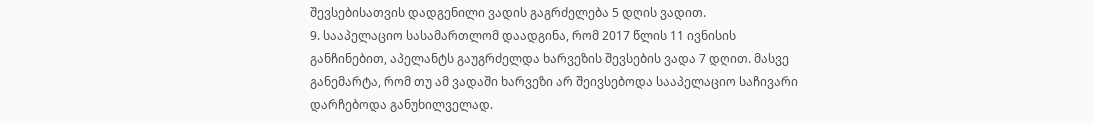შევსებისათვის დადგენილი ვადის გაგრძელება 5 დღის ვადით.
9. სააპელაციო სასამართლომ დაადგინა, რომ 2017 წლის 11 ივნისის განჩინებით, აპელანტს გაუგრძელდა ხარვეზის შევსების ვადა 7 დღით. მასვე განემარტა, რომ თუ ამ ვადაში ხარვეზი არ შეივსებოდა სააპელაციო საჩივარი დარჩებოდა განუხილველად.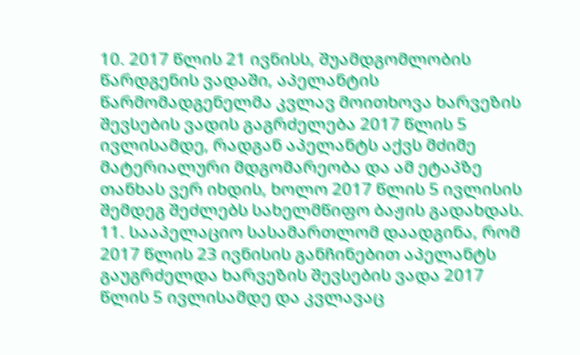10. 2017 წლის 21 ივნისს, შუამდგომლობის წარდგენის ვადაში, აპელანტის წარმომადგენელმა კვლავ მოითხოვა ხარვეზის შევსების ვადის გაგრძელება 2017 წლის 5 ივლისამდე, რადგან აპელანტს აქვს მძიმე მატერიალური მდგომარეობა და ამ ეტაპზე თანხას ვერ იხდის, ხოლო 2017 წლის 5 ივლისის შემდეგ შეძლებს სახელმწიფო ბაჟის გადახდას.
11. სააპელაციო სასამართლომ დაადგინა, რომ 2017 წლის 23 ივნისის განჩინებით აპელანტს გაუგრძელდა ხარვეზის შევსების ვადა 2017 წლის 5 ივლისამდე და კვლავაც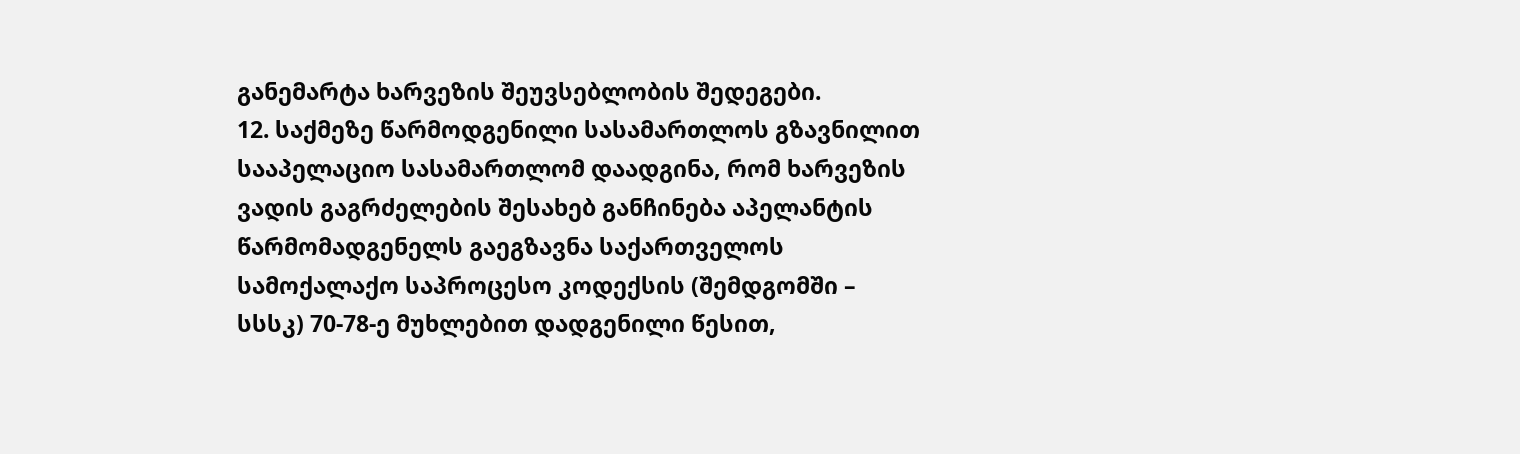განემარტა ხარვეზის შეუვსებლობის შედეგები.
12. საქმეზე წარმოდგენილი სასამართლოს გზავნილით სააპელაციო სასამართლომ დაადგინა, რომ ხარვეზის ვადის გაგრძელების შესახებ განჩინება აპელანტის წარმომადგენელს გაეგზავნა საქართველოს სამოქალაქო საპროცესო კოდექსის (შემდგომში – სსსკ) 70-78-ე მუხლებით დადგენილი წესით,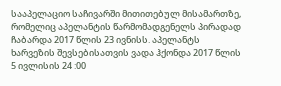სააპელაციო საჩივარში მითითებულ მისამართზე, რომელიც აპელანტის წარმომადგენელს პირადად ჩაბარდა 2017 წლის 23 ივნისს. აპელანტს ხარვეზის შევსებისათვის ვადა ჰქონდა 2017 წლის 5 ივლისის 24 :00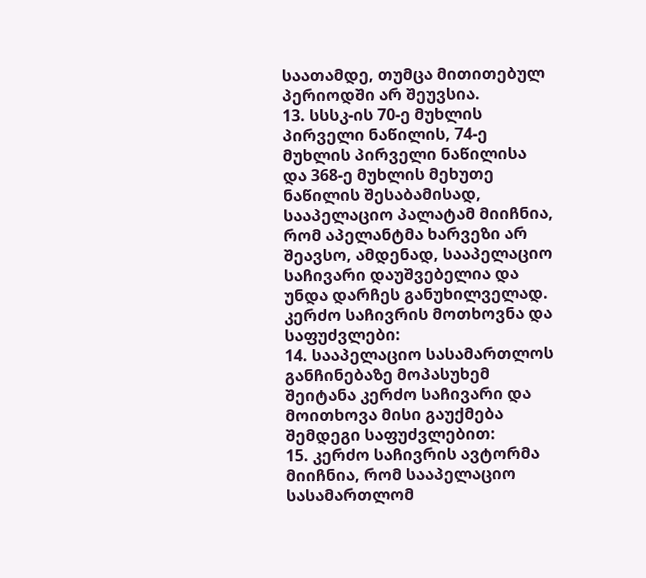საათამდე, თუმცა მითითებულ პერიოდში არ შეუვსია.
13. სსსკ-ის 70-ე მუხლის პირველი ნაწილის, 74-ე მუხლის პირველი ნაწილისა და 368-ე მუხლის მეხუთე ნაწილის შესაბამისად, სააპელაციო პალატამ მიიჩნია, რომ აპელანტმა ხარვეზი არ შეავსო, ამდენად, სააპელაციო საჩივარი დაუშვებელია და უნდა დარჩეს განუხილველად.
კერძო საჩივრის მოთხოვნა და საფუძვლები:
14. სააპელაციო სასამართლოს განჩინებაზე მოპასუხემ შეიტანა კერძო საჩივარი და მოითხოვა მისი გაუქმება შემდეგი საფუძვლებით:
15. კერძო საჩივრის ავტორმა მიიჩნია, რომ სააპელაციო სასამართლომ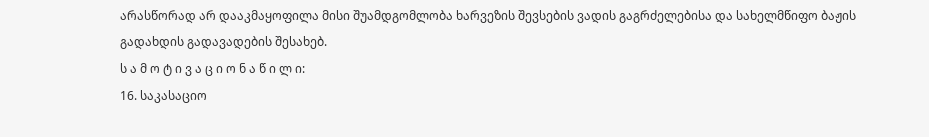არასწორად არ დააკმაყოფილა მისი შუამდგომლობა ხარვეზის შევსების ვადის გაგრძელებისა და სახელმწიფო ბაჟის გადახდის გადავადების შესახებ.
ს ა მ ო ტ ი ვ ა ც ი ო ნ ა წ ი ლ ი:
16. საკასაციო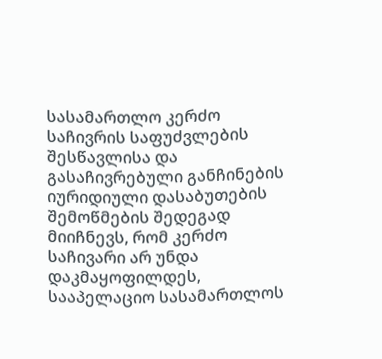სასამართლო კერძო საჩივრის საფუძვლების შესწავლისა და გასაჩივრებული განჩინების იურიდიული დასაბუთების შემოწმების შედეგად მიიჩნევს, რომ კერძო საჩივარი არ უნდა დაკმაყოფილდეს, სააპელაციო სასამართლოს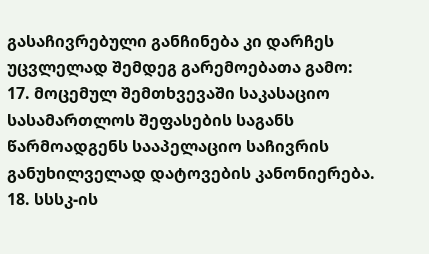გასაჩივრებული განჩინება კი დარჩეს უცვლელად შემდეგ გარემოებათა გამო:
17. მოცემულ შემთხვევაში საკასაციო სასამართლოს შეფასების საგანს წარმოადგენს სააპელაციო საჩივრის განუხილველად დატოვების კანონიერება.
18. სსსკ-ის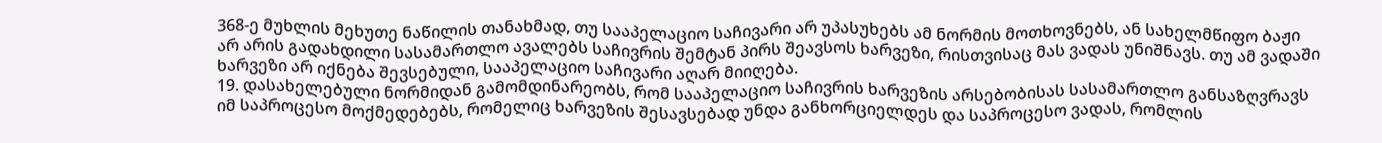368-ე მუხლის მეხუთე ნაწილის თანახმად, თუ სააპელაციო საჩივარი არ უპასუხებს ამ ნორმის მოთხოვნებს, ან სახელმწიფო ბაჟი არ არის გადახდილი სასამართლო ავალებს საჩივრის შემტან პირს შეავსოს ხარვეზი, რისთვისაც მას ვადას უნიშნავს. თუ ამ ვადაში ხარვეზი არ იქნება შევსებული, სააპელაციო საჩივარი აღარ მიიღება.
19. დასახელებული ნორმიდან გამომდინარეობს, რომ სააპელაციო საჩივრის ხარვეზის არსებობისას სასამართლო განსაზღვრავს იმ საპროცესო მოქმედებებს, რომელიც ხარვეზის შესავსებად უნდა განხორციელდეს და საპროცესო ვადას, რომლის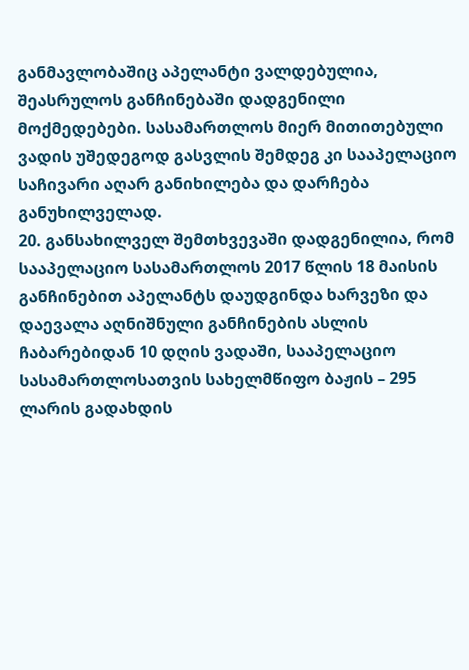განმავლობაშიც აპელანტი ვალდებულია, შეასრულოს განჩინებაში დადგენილი მოქმედებები. სასამართლოს მიერ მითითებული ვადის უშედეგოდ გასვლის შემდეგ კი სააპელაციო საჩივარი აღარ განიხილება და დარჩება განუხილველად.
20. განსახილველ შემთხვევაში დადგენილია, რომ სააპელაციო სასამართლოს 2017 წლის 18 მაისის განჩინებით აპელანტს დაუდგინდა ხარვეზი და დაევალა აღნიშნული განჩინების ასლის ჩაბარებიდან 10 დღის ვადაში, სააპელაციო სასამართლოსათვის სახელმწიფო ბაჟის – 295 ლარის გადახდის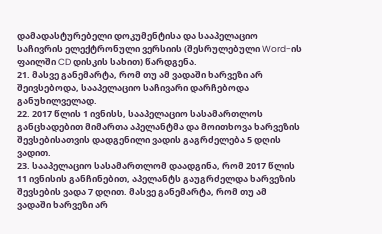დამადასტურებელი დოკუმენტისა და სააპელაციო საჩივრის ელექტრონული ვერსიის (შესრულებული Word-ის ფაილში CD დისკის სახით) წარდგენა.
21. მასვე განემარტა, რომ თუ ამ ვადაში ხარვეზი არ შეივსებოდა, სააპელაციო საჩივარი დარჩებოდა განუხილველად.
22. 2017 წლის 1 ივნისს, სააპელაციო სასამართლოს განცხადებით მიმართა აპელანტმა და მოითხოვა ხარვეზის შევსებისათვის დადგენილი ვადის გაგრძელება 5 დღის ვადით.
23. სააპელაციო სასამართლომ დაადგინა, რომ 2017 წლის 11 ივნისის განჩინებით, აპელანტს გაუგრძელდა ხარვეზის შევსების ვადა 7 დღით. მასვე განემარტა, რომ თუ ამ ვადაში ხარვეზი არ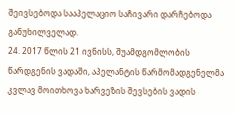შეივსებოდა სააპელაციო საჩივარი დარჩებოდა განუხილველად.
24. 2017 წლის 21 ივნისს, შუამდგომლობის წარდგენის ვადაში, აპელანტის წარმომადგენელმა კვლავ მოითხოვა ხარვეზის შევსების ვადის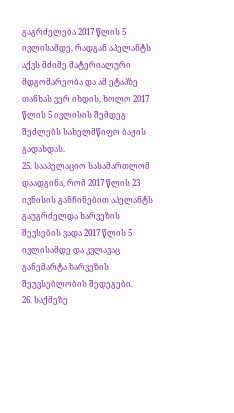გაგრძელება 2017 წლის 5 ივლისამდე, რადგან აპელანტს აქვს მძიმე მატერიალური მდგომარეობა და ამ ეტაპზე თანხას ვერ იხდის, ხოლო 2017 წლის 5 ივლისის შემდეგ შეძლებს სახელმწიფო ბაჟის გადახდას.
25. სააპელაციო სასამართლომ დაადგინა, რომ 2017 წლის 23 ივნისის განჩინებით აპელანტს გაუგრძელდა ხარვეზის შევსების ვადა 2017 წლის 5 ივლისამდე და კვლავაც განემარტა ხარვეზის შეუვსებლობის შედეგები.
26. საქმეზე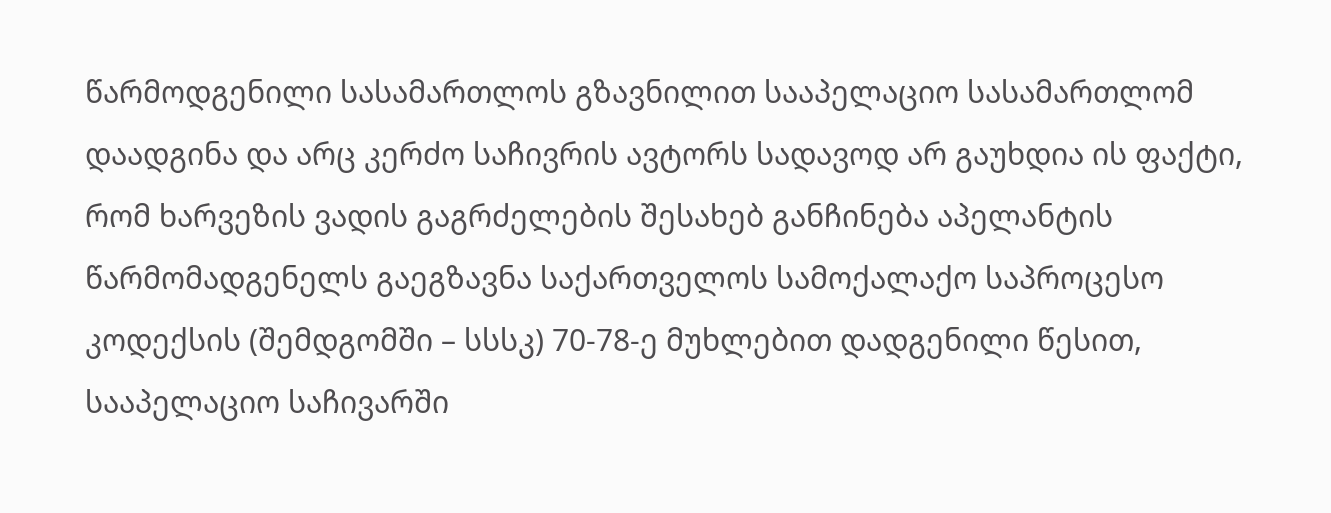წარმოდგენილი სასამართლოს გზავნილით სააპელაციო სასამართლომ დაადგინა და არც კერძო საჩივრის ავტორს სადავოდ არ გაუხდია ის ფაქტი, რომ ხარვეზის ვადის გაგრძელების შესახებ განჩინება აპელანტის წარმომადგენელს გაეგზავნა საქართველოს სამოქალაქო საპროცესო კოდექსის (შემდგომში – სსსკ) 70-78-ე მუხლებით დადგენილი წესით, სააპელაციო საჩივარში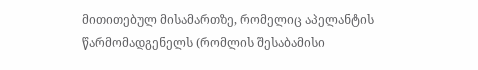მითითებულ მისამართზე, რომელიც აპელანტის წარმომადგენელს (რომლის შესაბამისი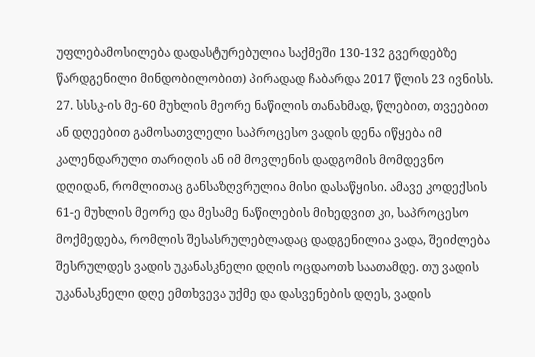უფლებამოსილება დადასტურებულია საქმეში 130-132 გვერდებზე წარდგენილი მინდობილობით) პირადად ჩაბარდა 2017 წლის 23 ივნისს.
27. სსსკ-ის მე-60 მუხლის მეორე ნაწილის თანახმად, წლებით, თვეებით ან დღეებით გამოსათვლელი საპროცესო ვადის დენა იწყება იმ კალენდარული თარიღის ან იმ მოვლენის დადგომის მომდევნო დღიდან, რომლითაც განსაზღვრულია მისი დასაწყისი. ამავე კოდექსის 61-ე მუხლის მეორე და მესამე ნაწილების მიხედვით კი, საპროცესო მოქმედება, რომლის შესასრულებლადაც დადგენილია ვადა, შეიძლება შესრულდეს ვადის უკანასკნელი დღის ოცდაოთხ საათამდე. თუ ვადის უკანასკნელი დღე ემთხვევა უქმე და დასვენების დღეს, ვადის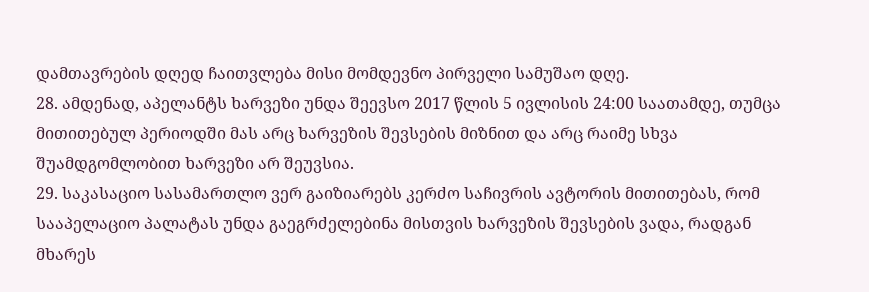დამთავრების დღედ ჩაითვლება მისი მომდევნო პირველი სამუშაო დღე.
28. ამდენად, აპელანტს ხარვეზი უნდა შეევსო 2017 წლის 5 ივლისის 24:00 საათამდე, თუმცა მითითებულ პერიოდში მას არც ხარვეზის შევსების მიზნით და არც რაიმე სხვა შუამდგომლობით ხარვეზი არ შეუვსია.
29. საკასაციო სასამართლო ვერ გაიზიარებს კერძო საჩივრის ავტორის მითითებას, რომ სააპელაციო პალატას უნდა გაეგრძელებინა მისთვის ხარვეზის შევსების ვადა, რადგან მხარეს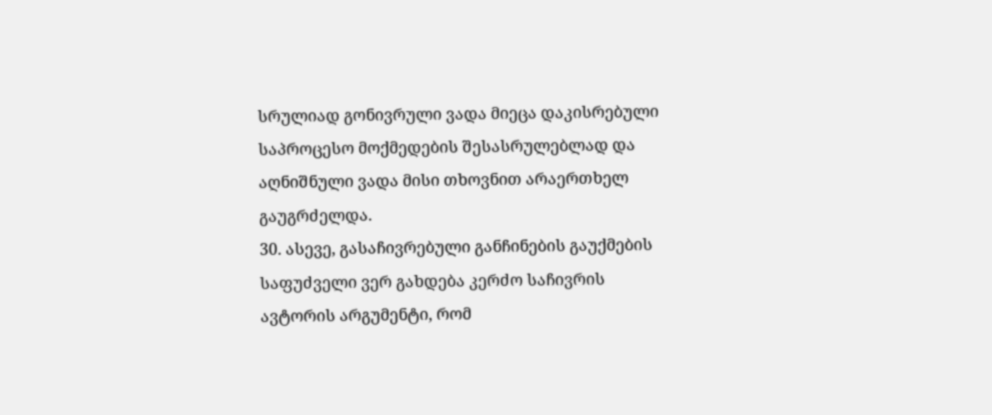სრულიად გონივრული ვადა მიეცა დაკისრებული საპროცესო მოქმედების შესასრულებლად და აღნიშნული ვადა მისი თხოვნით არაერთხელ გაუგრძელდა.
30. ასევე, გასაჩივრებული განჩინების გაუქმების საფუძველი ვერ გახდება კერძო საჩივრის ავტორის არგუმენტი, რომ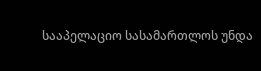სააპელაციო სასამართლოს უნდა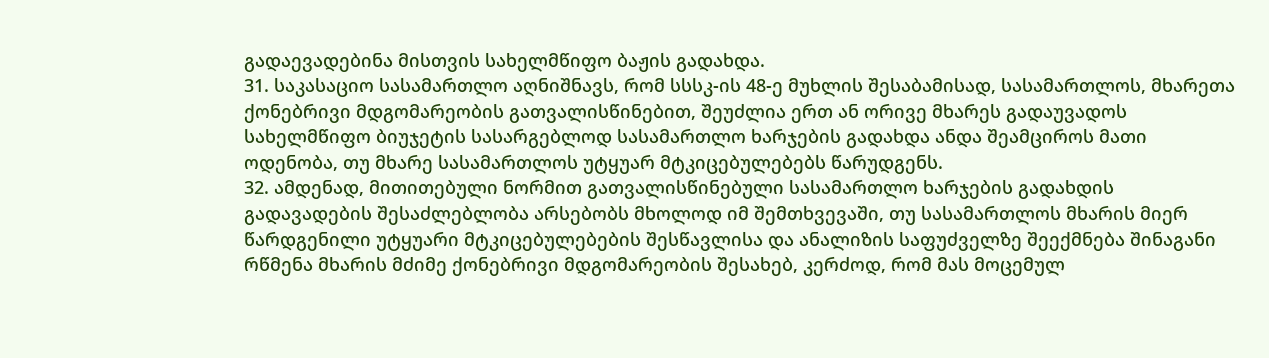გადაევადებინა მისთვის სახელმწიფო ბაჟის გადახდა.
31. საკასაციო სასამართლო აღნიშნავს, რომ სსსკ-ის 48-ე მუხლის შესაბამისად, სასამართლოს, მხარეთა ქონებრივი მდგომარეობის გათვალისწინებით, შეუძლია ერთ ან ორივე მხარეს გადაუვადოს სახელმწიფო ბიუჯეტის სასარგებლოდ სასამართლო ხარჯების გადახდა ანდა შეამციროს მათი ოდენობა, თუ მხარე სასამართლოს უტყუარ მტკიცებულებებს წარუდგენს.
32. ამდენად, მითითებული ნორმით გათვალისწინებული სასამართლო ხარჯების გადახდის გადავადების შესაძლებლობა არსებობს მხოლოდ იმ შემთხვევაში, თუ სასამართლოს მხარის მიერ წარდგენილი უტყუარი მტკიცებულებების შესწავლისა და ანალიზის საფუძველზე შეექმნება შინაგანი რწმენა მხარის მძიმე ქონებრივი მდგომარეობის შესახებ, კერძოდ, რომ მას მოცემულ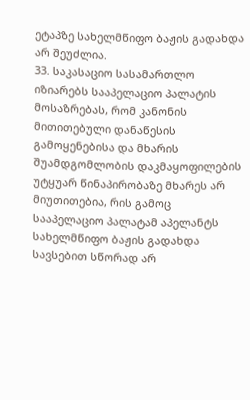ეტაპზე სახელმწიფო ბაჟის გადახდა არ შეუძლია.
33. საკასაციო სასამართლო იზიარებს სააპელაციო პალატის მოსაზრებას, რომ კანონის მითითებული დანაწესის გამოყენებისა და მხარის შუამდგომლობის დაკმაყოფილების უტყუარ წინაპირობაზე მხარეს არ მიუთითებია, რის გამოც სააპელაციო პალატამ აპელანტს სახელმწიფო ბაჟის გადახდა სავსებით სწორად არ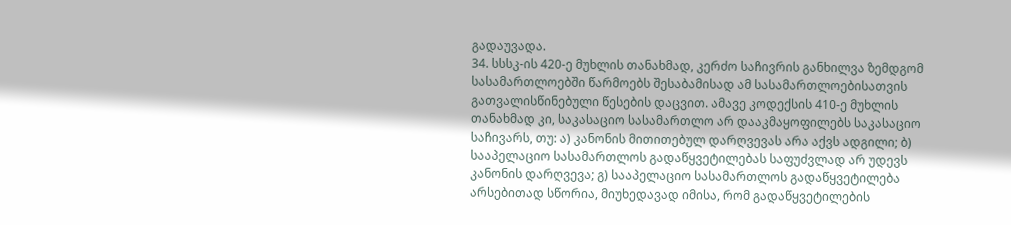გადაუვადა.
34. სსსკ-ის 420-ე მუხლის თანახმად, კერძო საჩივრის განხილვა ზემდგომ სასამართლოებში წარმოებს შესაბამისად ამ სასამართლოებისათვის გათვალისწინებული წესების დაცვით. ამავე კოდექსის 410-ე მუხლის თანახმად კი, საკასაციო სასამართლო არ დააკმაყოფილებს საკასაციო საჩივარს, თუ: ა) კანონის მითითებულ დარღვევას არა აქვს ადგილი; ბ) სააპელაციო სასამართლოს გადაწყვეტილებას საფუძვლად არ უდევს კანონის დარღვევა; გ) სააპელაციო სასამართლოს გადაწყვეტილება არსებითად სწორია, მიუხედავად იმისა, რომ გადაწყვეტილების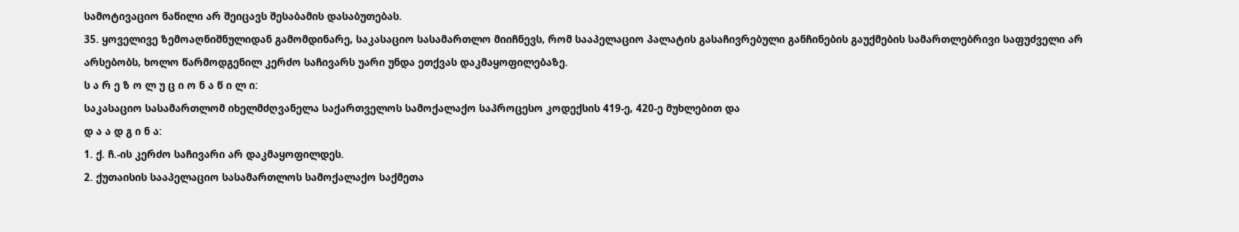სამოტივაციო ნაწილი არ შეიცავს შესაბამის დასაბუთებას.
35. ყოველივე ზემოაღნიშნულიდან გამომდინარე, საკასაციო სასამართლო მიიჩნევს, რომ სააპელაციო პალატის გასაჩივრებული განჩინების გაუქმების სამართლებრივი საფუძველი არ არსებობს, ხოლო წარმოდგენილ კერძო საჩივარს უარი უნდა ეთქვას დაკმაყოფილებაზე.
ს ა რ ე ზ ო ლ უ ც ი ო ნ ა წ ი ლ ი:
საკასაციო სასამართლომ იხელმძღვანელა საქართველოს სამოქალაქო საპროცესო კოდექსის 419-ე, 420-ე მუხლებით და
დ ა ა დ გ ი ნ ა:
1. ქ. ჩ.-ის კერძო საჩივარი არ დაკმაყოფილდეს.
2. ქუთაისის სააპელაციო სასამართლოს სამოქალაქო საქმეთა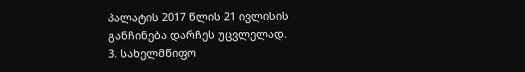პალატის 2017 წლის 21 ივლისის განჩინება დარჩეს უცვლელად.
3. სახელმწიფო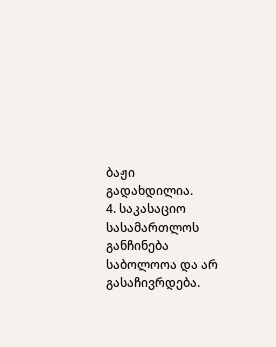ბაჟი გადახდილია.
4. საკასაციო სასამართლოს განჩინება საბოლოოა და არ გასაჩივრდება.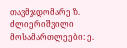თავმჯდომარე ზ. ძლიერიშვილი
მოსამართლეები: ე.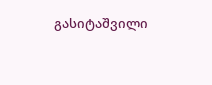გასიტაშვილი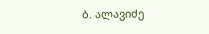ბ. ალავიძე